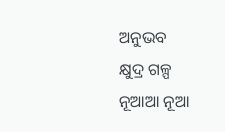ଅନୁଭବ
କ୍ଷୁଦ୍ର ଗଳ୍ପ
ନୂଆଆ ନୂଆ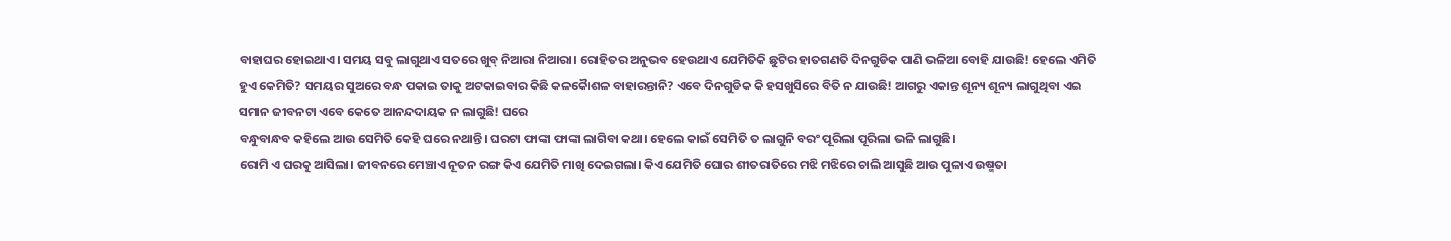ବାହାଘର ହୋଇଥାଏ। ସମୟ ସବୁ ଲାଗୁଥାଏ ସତରେ ଖୁବ୍ ନିଆରା ନିଆରା। ରୋହିତର ଅନୁଭବ ହେଉଥାଏ ଯେମିତିକି ଛୁଟିର ହାତଗଣତି ଦିନଗୁଡିକ ପାଣି ଭଳିଆ ବୋହି ଯାଉଛି! ହେଲେ ଏମିତି ହୁଏ କେମିତି? ସମୟର ସୁଅରେ ବନ୍ଧ ପକାଇ ତାକୁ ଅଟକାଇବାର କିଛି କଳକୈାଶଳ ବାହାରନ୍ତାନି? ଏବେ ଦିନଗୁଡିକ କି ହସଖୁସିରେ ବିତି ନ ଯାଉଛି! ଆଗରୁ ଏକାନ୍ତ ଶୂନ୍ୟ ଶୂନ୍ୟ ଲାଗୁଥିବା ଏଇ ସମାନ ଜୀବନଟା ଏବେ କେତେ ଆନନ୍ଦଦାୟକ ନ ଲାଗୁଛି! ଘରେ
ବନ୍ଧୁବାନ୍ଧବ କହିଲେ ଆଉ ସେମିତି କେହି ଘରେ ନଥାନ୍ତି। ଘରଟା ଫାଙ୍କା ଫାଙ୍କା ଲାଗିବା କଥା। ହେଲେ କାଇଁ ସେମିତି ତ ଲାଗୁନି ବରଂ ପୂରିଲା ପୂରିଲା ଭଳି ଲାଗୁଛି।
ରୋମି ଏ ଘରକୁ ଆସିଲା। ଜୀବନରେ ମେଞ୍ଚାଏ ନୂତନ ରଙ୍ଗ କିଏ ଯେମିତି ମାଖି ଦେଇଗଲା। କିଏ ଯେମିତି ଘୋର ଶୀତରାତିରେ ମଝି ମଝିରେ ଚାଲି ଆସୁଛି ଆଉ ପୁଳାଏ ଉଷ୍ମତା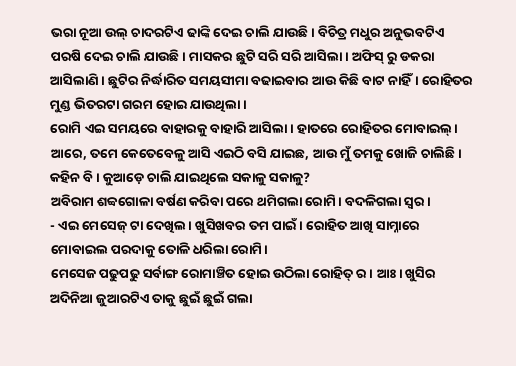ଭରା ନୂଆ ଉଲ୍ ଚାଦରଟିଏ ଢାଙ୍କି ଦେଇ ଚାଲି ଯାଉଛି। ବିଚିତ୍ର ମଧୁର ଅନୁଭବଟିଏ ପରଷି ଦେଇ ଚାଲି ଯାଉଛି। ମାସକର ଛୁଟି ସରି ସରି ଆସିଲା। ଅଫିସ୍ ରୁ ଡକରା ଆସିଲାଣି। ଛୁଟିର ନିର୍ଦ୍ଧାରିତ ସମୟସୀମା ବଢାଇବାର ଆଉ କିଛି ବାଟ ନାହିଁ। ରୋହିତର ମୁଣ୍ଡ ଭିତରଟା ଗରମ ହୋଇ ଯାଉଥିଲା।
ରୋମି ଏଇ ସମୟରେ ବାହାରକୁ ବାହାରି ଆସିଲା। ହାତରେ ରୋହିତର ମୋବାଇଲ୍। ଆରେ, ତମେ କେତେବେଳୁ ଆସି ଏଇଠି ବସି ଯାଇଛ, ଆଉ ମୁଁ ତମକୁ ଖୋଜି ଚାଲିଛି। କହିନ ବି। କୁଆଡ଼େ ଚାଲି ଯାଇଥିଲେ ସକାଳୁ ସକାଳୁ?
ଅବିରାମ ଶବ୍ବଗୋଳା ବର୍ଷଣ କରିବା ପରେ ଥମିଗଲା ରୋମି। ବଦଳିଗଲା ସ୍ବର।
- ଏଇ ମେସେଜ୍ ଟା ଦେଖିଲ। ଖୁସିଖବର ତମ ପାଇଁ। ରୋହିତ ଆଖି ସାମ୍ନାରେ ମୋବାଇଲ ପରଦାକୁ ତୋଳି ଧରିଲା ରୋମି।
ମେସେଜ ପଢୁପଢୁ ସର୍ବାଙ୍ଗ ରୋମାଞ୍ଚିତ ହୋଇ ଉଠିଲା ରୋହିତ୍ ର। ଆଃ। ଖୁସିର ଅଦିନିଆ ଜୁଆରଟିଏ ତାକୁ ଛୁଇଁ ଛୁଇଁ ଗଲା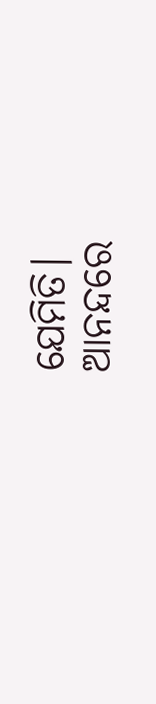ଯେମିତି।
ଆନନ୍ଦରେ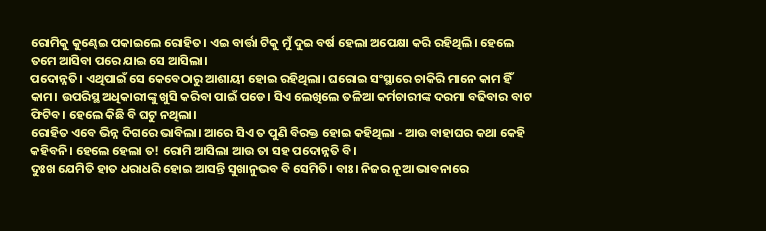ରୋମିକୁ କୁଣ୍ଢେଇ ପକାଇଲେ ରୋହିତ। ଏଇ ବାର୍ତ୍ତା ଟିକୁ ମୁଁ ଦୁଇ ବର୍ଷ ହେଲା ଅପେକ୍ଷା କରି ରହିଥିଲି। ହେଲେ ତମେ ଆସିବା ପରେ ଯାଇ ସେ ଆସିଲା।
ପଦୋନ୍ନତି। ଏଥିପାଇଁ ସେ କେବେଠାରୁ ଆଶାୟୀ ହୋଇ ରହିଥିଲା। ଘରୋଇ ସଂସ୍ଥାରେ ଚାକିରି ମାନେ କାମ ହିଁ କାମ। ଉପରିସ୍ଥ ଅଧିକାରୀଙ୍କୁ ଖୁସି କରିବା ପାଇଁ ପଡେ। ସିଏ ଲେଖିଲେ ତଳିଆ କର୍ମଚାରୀଙ୍କ ଦରମା ବଢିବାର ବାଟ ଫିଟିବ। ହେଲେ କିଛି ବି ଘଟୁ ନଥିଲା।
ରୋହିତ ଏବେ ଭିନ୍ନ ଦିଗରେ ଭାବିଲା। ଆରେ ସିଏ ତ ପୁଣି ବିରକ୍ତ ହୋଇ କହିଥିଲା - ଆଉ ବାହାଘର କଥା କେହି କହିବନି। ହେଲେ ହେଲା ତ! ରୋମି ଆସିଲା ଆଉ ତା ସହ ପଦୋନ୍ନତି ବି।
ଦୁଃଖ ଯେମିତି ହାତ ଧରାଧରି ହୋଇ ଆସନ୍ତି ସୁଖାନୁଭବ ବି ସେମିତି। ବାଃ। ନିଜର ନୂଆ ଭାବନାରେ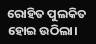ରୋହିତ ପୁଲକିତ ହୋଇ ଉଠିଲା।